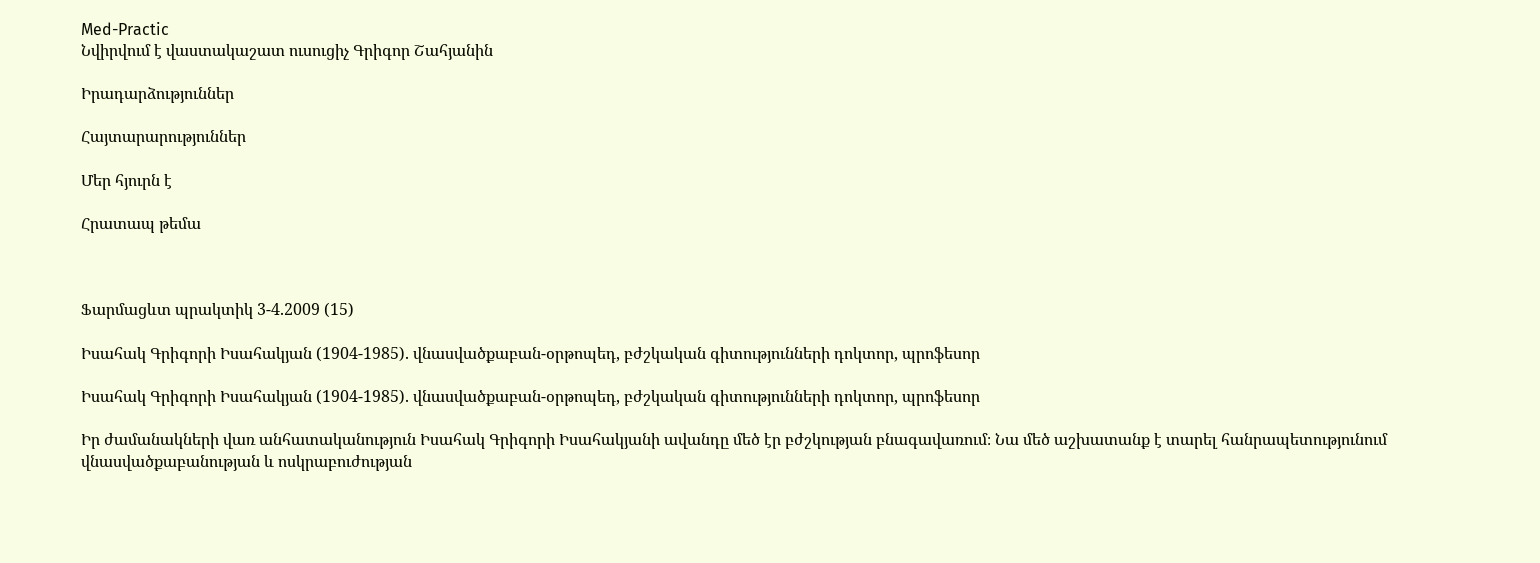Med-Practic
Նվիրվում է վաստակաշատ ուսուցիչ Գրիգոր Շահյանին

Իրադարձություններ

Հայտարարություններ

Մեր հյուրն է

Հրատապ թեմա



Ֆարմացևտ պրակտիկ 3-4.2009 (15)

Իսահակ Գրիգորի Իսահակյան (1904-1985). վնասվածքաբան-օրթոպեդ, բժշկական գիտությունների դոկտոր, պրոֆեսոր

Իսահակ Գրիգորի Իսահակյան (1904-1985). վնասվածքաբան-օրթոպեդ, բժշկական գիտությունների դոկտոր, պրոֆեսոր

Իր ժամանակների վառ անհատականություն Իսահակ Գրիգորի Իսահակյանի ավանդը մեծ էր բժշկության բնագավառում։ Նա մեծ աշխատանք է տարել հանրապետությունում վնասվածքաբանության և ոսկրաբուժության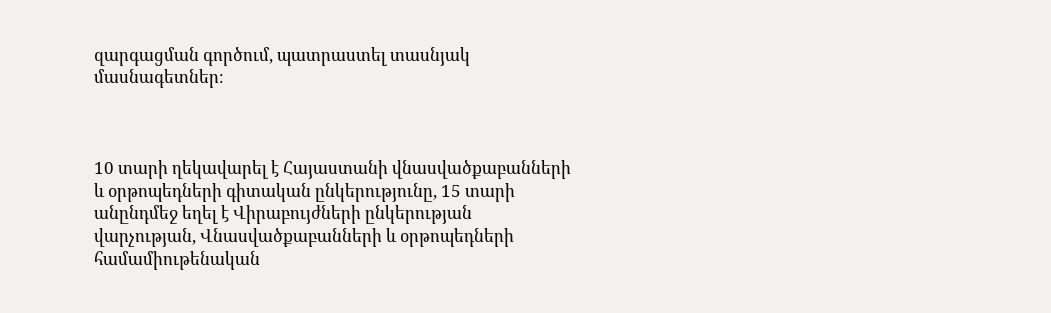զարգացման գործում, պատրաստել տասնյակ մասնագետներ։



10 տարի ղեկավարել է Հայաստանի վնասվածքաբանների և օրթոպեդների գիտական ընկերությունը, 15 տարի անընդմեջ եղել է Վիրաբույժների ընկերության վարչության, Վնասվածքաբանների և օրթոպեդների համամիութենական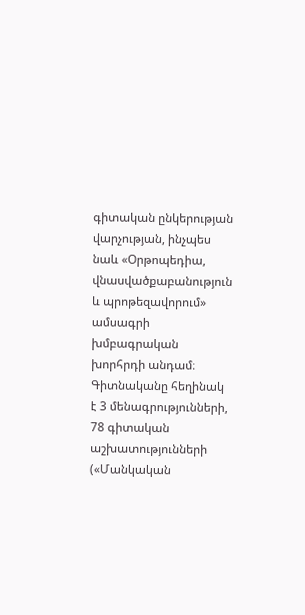գիտական ընկերության վարչության, ինչպես նաև «Օրթոպեդիա, վնասվածքաբանություն և պրոթեզավորում» ամսագրի խմբագրական խորհրդի անդամ։ Գիտնականը հեղինակ է 3 մենագրությունների, 78 գիտական աշխատությունների («Մանկական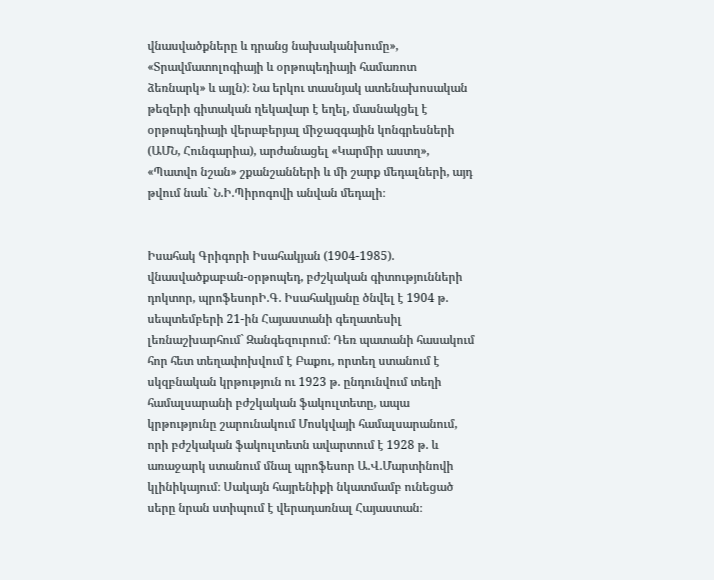վնասվածքները և դրանց նախականխումը», «Տրավմատոլոգիայի և օրթոպեդիայի համառոտ ձեռնարկ» և այլն)։ Նա երկու տասնյակ ատենախոսական թեզերի գիտական ղեկավար է եղել, մասնակցել է օրթոպեդիայի վերաբերյալ միջազգային կոնգրեսների (ԱՄՆ, Հունգարիա), արժանացել «Կարմիր աստղ», «Պատվո նշան» շքանշանների և մի շարք մեդալների, այդ թվում նաև` Ն.Ի.Պիրոգովի անվան մեդալի։


Իսահակ Գրիգորի Իսահակյան (1904-1985). վնասվածքաբան-օրթոպեդ, բժշկական գիտությունների դոկտոր, պրոֆեսորԻ.Գ. Իսահակյանը ծնվել է 1904 թ. սեպտեմբերի 21-ին Հայաստանի գեղատեսիլ լեռնաշխարհում` Զանգեզուրում։ Դեռ պատանի հասակում հոր հետ տեղափոխվում է Բաքու, որտեղ ստանում է սկզբնական կրթություն ու 1923 թ. ընդունվում տեղի համալսարանի բժշկական ֆակուլտետը, ապա կրթությունը շարունակում Մոսկվայի համալսարանում, որի բժշկական ֆակուլտետն ավարտում է 1928 թ. և առաջարկ ստանում մնալ պրոֆեսոր Ա.Վ.Մարտինովի կլինիկայում։ Սակայն հայրենիքի նկատմամբ ունեցած սերը նրան ստիպում է վերադառնալ Հայաստան։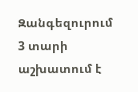Զանգեզուրում 3 տարի աշխատում է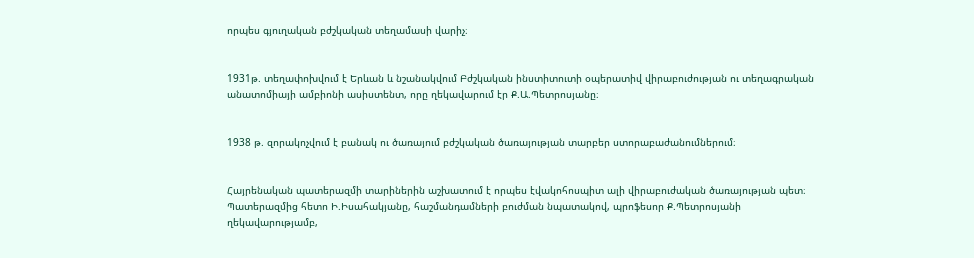որպես գյուղական բժշկական տեղամասի վարիչ։


1931թ. տեղափոխվում է Երևան և նշանակվում Բժշկական ինստիտուտի օպերատիվ վիրաբուժության ու տեղագրական անատոմիայի ամբիոնի ասիստենտ, որը ղեկավարում էր Ք.Ա.Պետրոսյանը։


1938 թ. զորակոչվում է բանակ ու ծառայում բժշկական ծառայության տարբեր ստորաբաժանումներում։


Հայրենական պատերազմի տարիներին աշխատում է որպես էվակոհոսպիտ ալի վիրաբուժական ծառայության պետ։ Պատերազմից հետո Ի.Իսահակյանը, հաշմանդամների բուժման նպատակով, պրոֆեսոր Ք.Պետրոսյանի ղեկավարությամբ,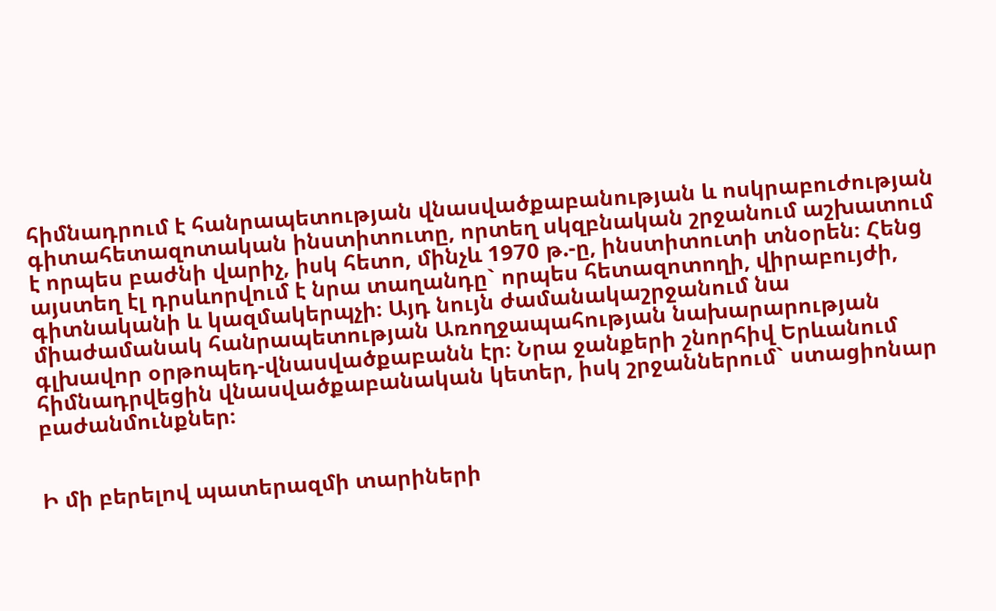հիմնադրում է հանրապետության վնասվածքաբանության և ոսկրաբուժության գիտահետազոտական ինստիտուտը, որտեղ սկզբնական շրջանում աշխատում է որպես բաժնի վարիչ, իսկ հետո, մինչև 1970 թ.-ը, ինստիտուտի տնօրեն։ Հենց այստեղ էլ դրսևորվում է նրա տաղանդը` որպես հետազոտողի, վիրաբույժի, գիտնականի և կազմակերպչի։ Այդ նույն ժամանակաշրջանում նա միաժամանակ հանրապետության Առողջապահության նախարարության գլխավոր օրթոպեդ-վնասվածքաբանն էր։ Նրա ջանքերի շնորհիվ Երևանում հիմնադրվեցին վնասվածքաբանական կետեր, իսկ շրջաններում` ստացիոնար բաժանմունքներ։


Ի մի բերելով պատերազմի տարիների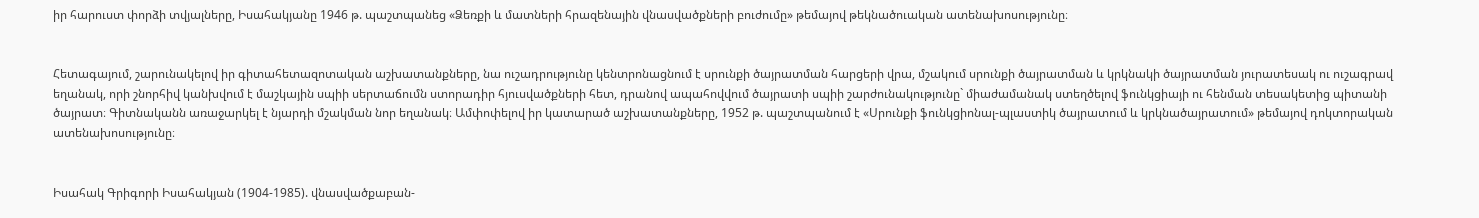իր հարուստ փորձի տվյալները, Իսահակյանը 1946 թ. պաշտպանեց «Ձեռքի և մատների հրազենային վնասվածքների բուժումը» թեմայով թեկնածուական ատենախոսությունը։


Հետագայում, շարունակելով իր գիտահետազոտական աշխատանքները, նա ուշադրությունը կենտրոնացնում է սրունքի ծայրատման հարցերի վրա, մշակում սրունքի ծայրատման և կրկնակի ծայրատման յուրատեսակ ու ուշագրավ եղանակ, որի շնորհիվ կանխվում է մաշկային սպիի սերտաճումն ստորադիր հյուսվածքների հետ, դրանով ապահովվում ծայրատի սպիի շարժունակությունը` միաժամանակ ստեղծելով ֆունկցիայի ու հենման տեսակետից պիտանի ծայրատ։ Գիտնականն առաջարկել է նյարդի մշակման նոր եղանակ։ Ամփոփելով իր կատարած աշխատանքները, 1952 թ. պաշտպանում է «Սրունքի ֆունկցիոնալ-պլաստիկ ծայրատում և կրկնածայրատում» թեմայով դոկտորական ատենախոսությունը։


Իսահակ Գրիգորի Իսահակյան (1904-1985). վնասվածքաբան-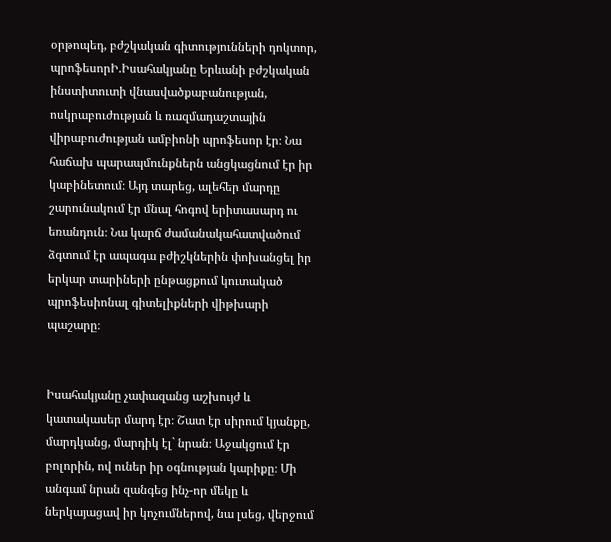օրթոպեդ, բժշկական գիտությունների դոկտոր, պրոֆեսորԻ.Իսահակյանը Երևանի բժշկական ինստիտուտի վնասվածքաբանության, ոսկրաբուժության և ռազմադաշտային վիրաբուժության ամբիոնի պրոֆեսոր էր։ Նա հաճախ պարապմունքներն անցկացնում էր իր կաբինետում։ Այդ տարեց, ալեհեր մարդը շարունակում էր մնալ հոգով երիտասարդ ու եռանդուն։ Նա կարճ ժամանակահատվածում ձգտում էր ապագա բժիշկներին փոխանցել իր երկար տարիների ընթացքում կուտակած պրոֆեսիոնալ գիտելիքների վիթխարի պաշարը։


Իսահակյանը չափազանց աշխույժ և կատակասեր մարդ էր։ Շատ էր սիրում կյանքը, մարդկանց, մարդիկ էլ` նրան։ Աջակցում էր բոլորին, ով ուներ իր օգնության կարիքը։ Մի անգամ նրան զանգեց ինչ-որ մեկը և ներկայացավ իր կոչումներով, նա լսեց, վերջում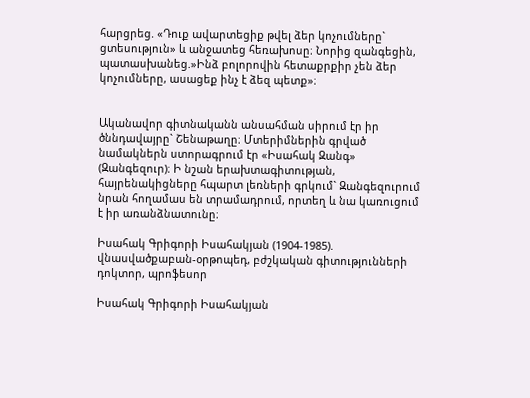հարցրեց. «Դուք ավարտեցիք թվել ձեր կոչումները` ցտեսություն» և անջատեց հեռախոսը։ Նորից զանգեցին, պատասխանեց.»Ինձ բոլորովին հետաքրքիր չեն ձեր կոչումները, ասացեք ինչ է ձեզ պետք»։


Ականավոր գիտնականն անսահման սիրում էր իր ծննդավայրը` Շենաթաղը։ Մտերիմներին գրված նամակներն ստորագրում էր «Իսահակ Զանգ» (Զանգեզուր)։ Ի նշան երախտագիտության, հայրենակիցները հպարտ լեռների գրկում` Զանգեզուրում նրան հողամաս են տրամադրում, որտեղ և նա կառուցում է իր առանձնատունը։

Իսահակ Գրիգորի Իսահակյան (1904-1985). վնասվածքաբան-օրթոպեդ, բժշկական գիտությունների դոկտոր, պրոֆեսոր

Իսահակ Գրիգորի Իսահակյան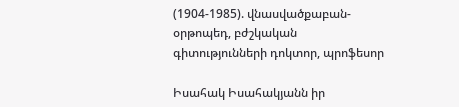(1904-1985). վնասվածքաբան-օրթոպեդ, բժշկական գիտությունների դոկտոր, պրոֆեսոր

Իսահակ Իսահակյանն իր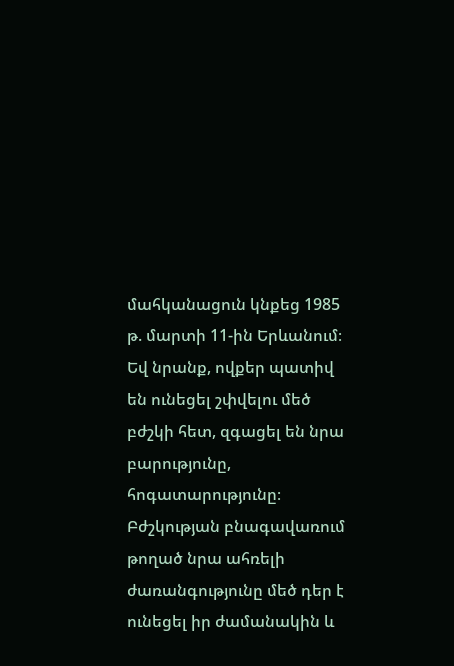մահկանացուն կնքեց 1985 թ. մարտի 11-ին Երևանում։ Եվ նրանք, ովքեր պատիվ են ունեցել շփվելու մեծ բժշկի հետ, զգացել են նրա բարությունը, հոգատարությունը։ Բժշկության բնագավառում թողած նրա ահռելի ժառանգությունը մեծ դեր է ունեցել իր ժամանակին և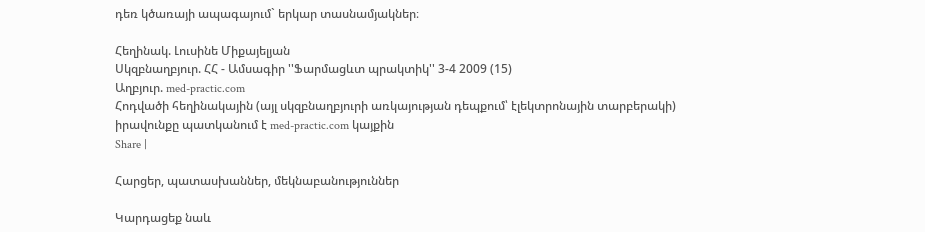դեռ կծառայի ապագայում` երկար տասնամյակներ։

Հեղինակ. Լուսինե Միքայելյան
Սկզբնաղբյուր. ՀՀ - Ամսագիր ''Ֆարմացևտ պրակտիկ'' 3-4 2009 (15)
Աղբյուր. med-practic.com
Հոդվածի հեղինակային (այլ սկզբնաղբյուրի առկայության դեպքում՝ էլեկտրոնային տարբերակի) իրավունքը պատկանում է med-practic.com կայքին
Share |

Հարցեր, պատասխաններ, մեկնաբանություններ

Կարդացեք նաև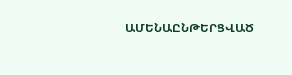ԱՄԵՆԱԸՆԹԵՐՑՎԱԾ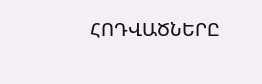ՀՈԴՎԱԾՆԵՐԸ